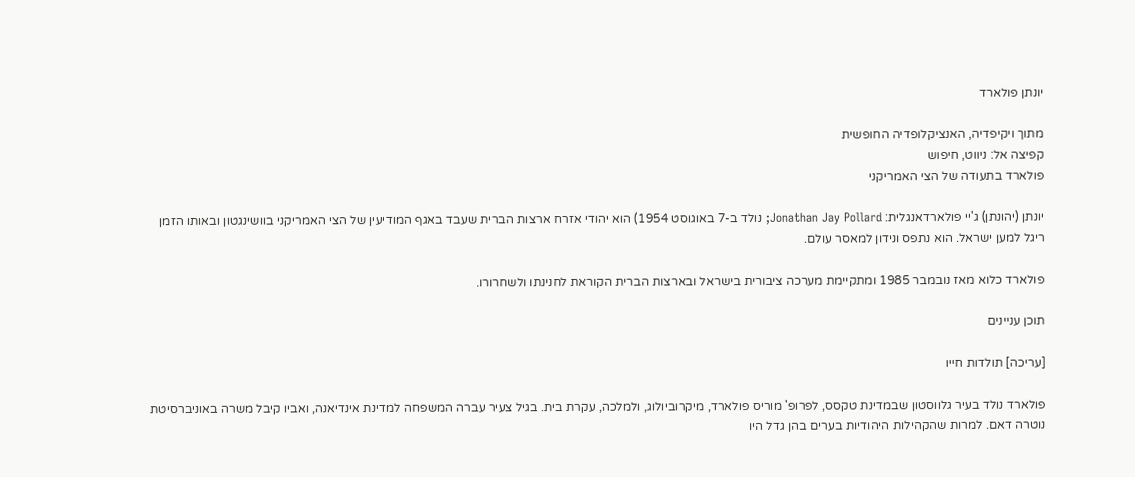יונתן פולארד

מתוך ויקיפדיה, האנציקלופדיה החופשית
קפיצה אל: ניווט, חיפוש
פולארד בתעודה של הצי האמריקני

יונתן (יהונתן) ג'יי פולארדאנגלית: Jonathan Jay Pollard; נולד ב-7 באוגוסט 1954) הוא יהודי אזרח ארצות הברית שעבד באגף המודיעין של הצי האמריקני בוושינגטון ובאותו הזמן ריגל למען ישראל. הוא נתפס ונידון למאסר עולם.

פולארד כלוא מאז נובמבר 1985 ומתקיימת מערכה ציבורית בישראל ובארצות הברית הקוראת לחנינתו ולשחרורו.

תוכן עניינים

[עריכה] תולדות חייו

פולארד נולד בעיר גלווסטון שבמדינת טקסס, לפרופ' מוריס פולארד, מיקרוביולוג, ולמלכה, עקרת בית. בגיל צעיר עברה המשפחה למדינת אינדיאנה, ואביו קיבל משרה באוניברסיטת נוטרה דאם. למרות שהקהילות היהודיות בערים בהן גדל היו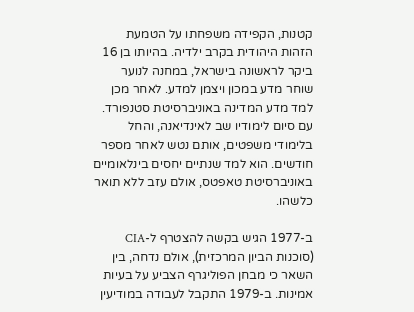קטנות, הקפידה משפחתו על הטמעת הזהות היהודית בקרב ילדיה. בהיותו בן 16 ביקר לראשונה בישראל, במחנה לנוער שוחר מדע במכון ויצמן למדע. לאחר מכן למד מדע המדינה באוניברסיטת סטנפורד. עם סיום לימודיו שב לאינדיאנה, והחל בלימודי משפטים, אותם נטש לאחר מספר חודשים. הוא למד שנתיים יחסים בינלאומיים באוניברסיטת טאפטס, אולם עזב ללא תואר כלשהו.

ב-1977 הגיש בקשה להצטרף ל-CIA (סוכנות הביון המרכזית), אולם נדחה, בין השאר כי מבחן הפוליגרף הצביע על בעיות אמינות. ב-1979 התקבל לעבודה במודיעין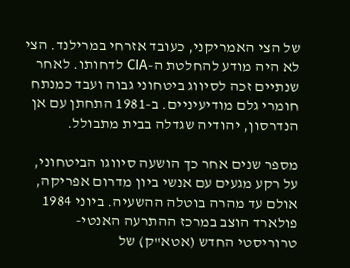של הצי האמריקני, כעובד אזרחי במרילנד. הצי לא היה מודע להחלטת ה-CIA לדחותו. לאחר שנתיים זכה לסיווג ביטחוני גבוה ועבד כמנתח חומרי גלם מודיעיניים. ב-1981 התחתן עם אן הנדרסון, יהודיה שגדלה בבית מתבולל.

מספר שנים אחר כך הושעה סיווגו הביטחוני, על רקע מגעים עם אנשי ביון מדרום אפריקה, אולם עד מהרה בוטלה ההשעיה. ביוני 1984 פולארד הוצב במרכז ההתרעה האנטי-טרוריסטי החדש (אטא"ק) של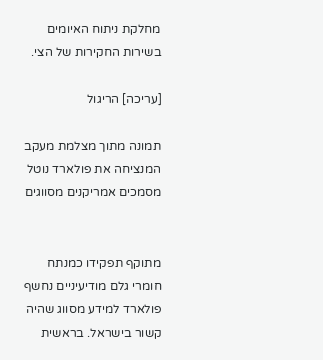מחלקת ניתוח האיומים בשירות החקירות של הצי.

[עריכה] הריגול

תמונה מתוך מצלמת מעקב המנציחה את פולארד נוטל מסמכים אמריקנים מסווגים


מתוקף תפקידו כמנתח חומרי גלם מודיעיניים נחשף פולארד למידע מסווג שהיה קשור בישראל. בראשית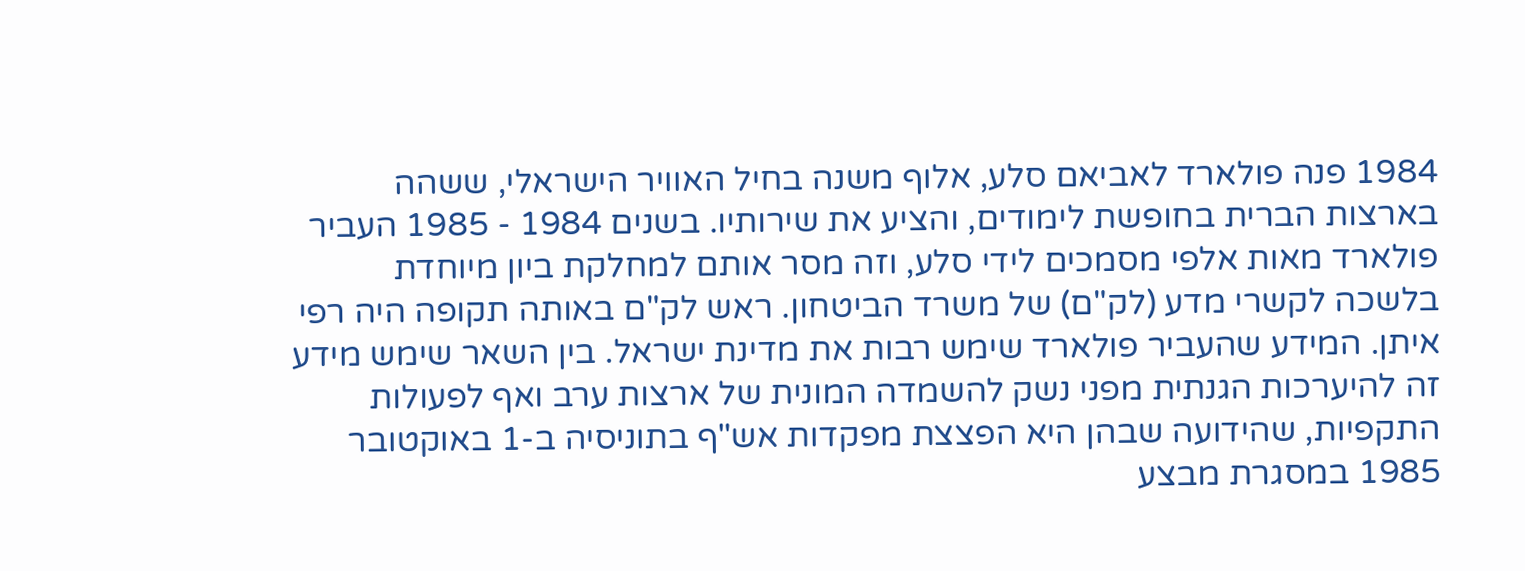1984 פנה פולארד לאביאם סלע, אלוף משנה בחיל האוויר הישראלי, ששהה בארצות הברית בחופשת לימודים, והציע את שירותיו. בשנים 1984 - 1985 העביר פולארד מאות אלפי מסמכים לידי סלע, וזה מסר אותם למחלקת ביון מיוחדת בלשכה לקשרי מדע (לק"ם) של משרד הביטחון. ראש לק"ם באותה תקופה היה רפי איתן. המידע שהעביר פולארד שימש רבות את מדינת ישראל. בין השאר שימש מידע זה להיערכות הגנתית מפני נשק להשמדה המונית של ארצות ערב ואף לפעולות התקפיות, שהידועה שבהן היא הפצצת מפקדות אש"ף בתוניסיה ב-1 באוקטובר 1985 במסגרת מבצע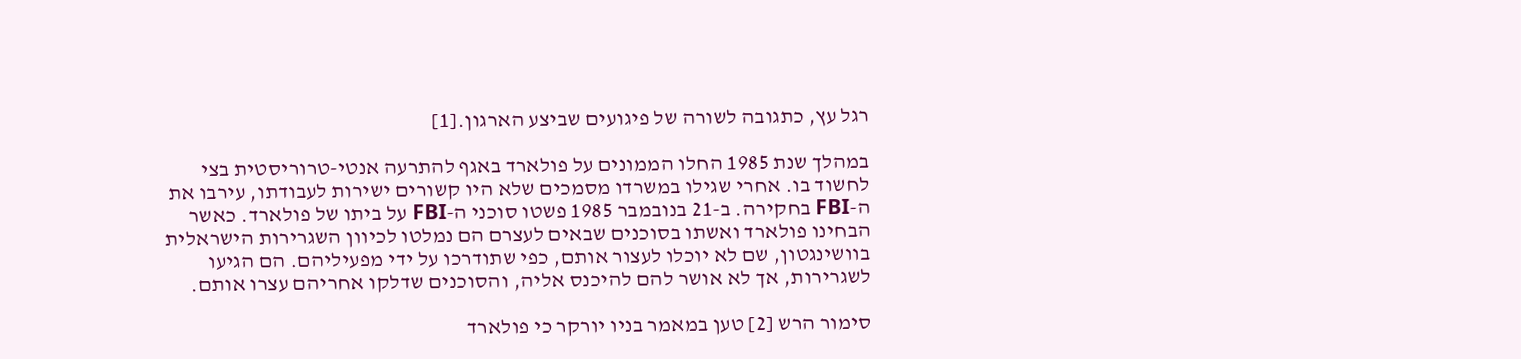רגל עץ, כתגובה לשורה של פיגועים שביצע הארגון.[1]

במהלך שנת 1985 החלו הממונים על פולארד באגף להתרעה אנטי-טרוריסטית בצי לחשוד בו. אחרי שגילו במשרדו מסמכים שלא היו קשורים ישירות לעבודתו, עירבו את ה-FBI בחקירה. ב-21 בנובמבר 1985 פשטו סוכני ה-FBI על ביתו של פולארד. כאשר הבחינו פולארד ואשתו בסוכנים שבאים לעצרם הם נמלטו לכיוון השגרירות הישראלית בוושינגטון, שם לא יוכלו לעצור אותם, כפי שתודרכו על ידי מפעיליהם. הם הגיעו לשגרירות, אך לא אושר להם להיכנס אליה, והסוכנים שדלקו אחריהם עצרו אותם.

סימור הרש [2] טען במאמר בניו יורקר כי פולארד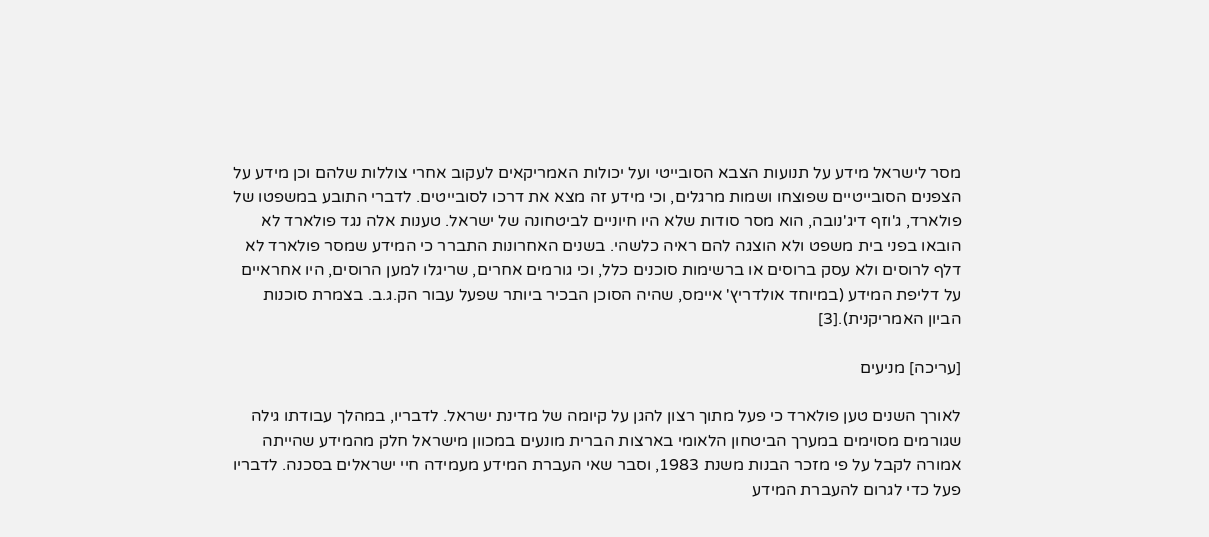מסר לישראל מידע על תנועות הצבא הסובייטי ועל יכולות האמריקאים לעקוב אחרי צוללות שלהם וכן מידע על הצפנים הסובייטיים שפוצחו ושמות מרגלים, וכי מידע זה מצא את דרכו לסובייטים. לדברי התובע במשפטו של פולארד, ג'וזף דיג'נובה, הוא מסר סודות שלא היו חיוניים לביטחונה של ישראל. טענות אלה נגד פולארד לא הובאו בפני בית משפט ולא הוצגה להם ראיה כלשהי. בשנים האחרונות התברר כי המידע שמסר פולארד לא דלף לרוסים ולא עסק ברוסים או ברשימות סוכנים כלל, וכי גורמים אחרים, שריגלו למען הרוסים, היו אחראיים על דליפת המידע (במיוחד אולדריץ' איימס, שהיה הסוכן הבכיר ביותר שפעל עבור הק.ג.ב. בצמרת סוכנות הביון האמריקנית).[3]

[עריכה] מניעים

לאורך השנים טען פולארד כי פעל מתוך רצון להגן על קיומה של מדינת ישראל. לדבריו, במהלך עבודתו גילה שגורמים מסוימים במערך הביטחון הלאומי בארצות הברית מונעים במכוון מישראל חלק מהמידע שהייתה אמורה לקבל על פי מזכר הבנות משנת 1983, וסבר שאי העברת המידע מעמידה חיי ישראלים בסכנה. לדבריו פעל כדי לגרום להעברת המידע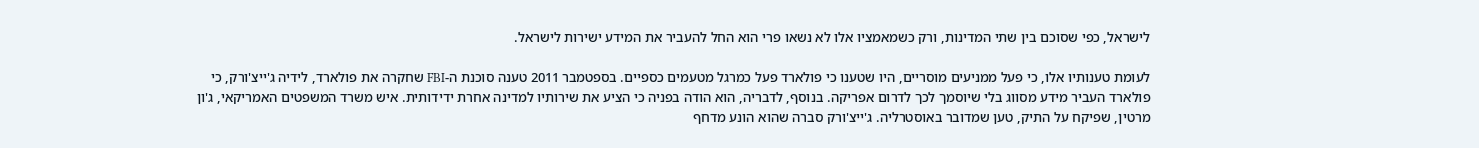לישראל, כפי שסוכם בין שתי המדינות, ורק כשמאמציו אלו לא נשאו פרי הוא החל להעביר את המידע ישירות לישראל.

לעומת טענותיו אלו, כי פעל ממניעים מוסריים, היו שטענו כי פולארד פעל כמרגל מטעמים כספיים. בספטמבר 2011 טענה סוכנת ה-FBI שחקרה את פולארד, לידיה ג'ייצ'ורק, כי פולארד העביר מידע מסווג בלי שיוסמך לכך לדרום אפריקה. בנוסף, לדבריה, הוא הודה בפניה כי הציע את שירותיו למדינה אחרת ידידותית. איש משרד המשפטים האמריקאי, ג'ון מרטין, שפיקח על התיק, טען שמדובר באוסטרליה. ג'ייצ'ורק סברה שהוא הונע מדחף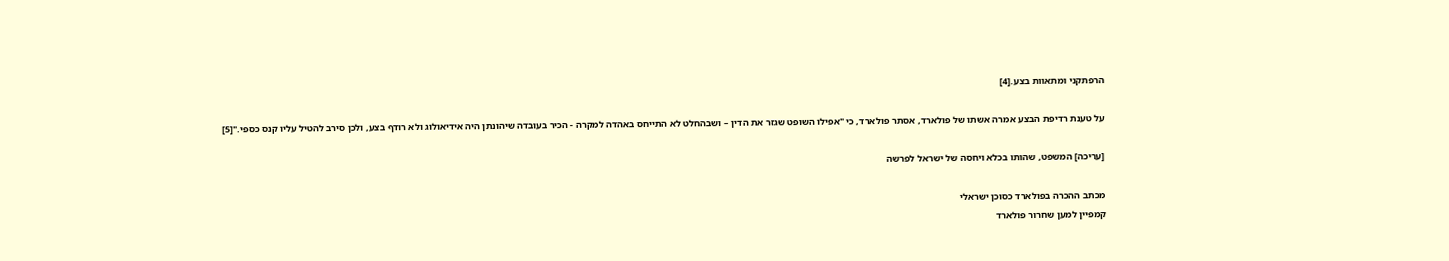הרפתקני ומתאוות בצע.[4]

על טענת רדיפת הבצע אמרה אשתו של פולארד, אסתר פולארד, כי "אפילו השופט שגזר את הדין – ושבהחלט לא התייחס באהדה למקרה - הכיר בעובדה שיהונתן היה אידיאולוג ולא רודף בצע, ולכן סירב להטיל עליו קנס כספי."[5]

[עריכה] המשפט, שהותו בכלא ויחסה של ישראל לפרשה

מכתב ההכרה בפולארד כסוכן ישראלי
קמפיין למען שחרור פולארד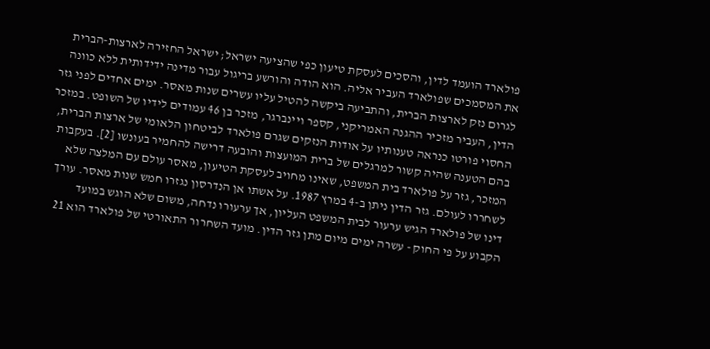פולארד הועמד לדין, והסכים לעסקת טיעון כפי שהציעה ישראל; ישראל החזירה לארצות-הברית את המסמכים שפולארד העביר אליה. הוא הודה והורשע בריגול עבור מדינה ידידותית ללא כוונה לגרום נזק לארצות הברית, והתביעה ביקשה להטיל עליו עשרים שנות מאסר. ימים אחדים לפני גזר הדין, העביר מזכיר ההגנה האמריקני, קספר ויינברגר, מזכר בן 46 עמודים לידיו של השופט. במזכר החסוי פורטו כנראה טענותיו על אודות הנזקים שגרם פולארד לביטחון הלאומי של ארצות הברית, בהם הטענה שהיה קשור למרגלים של ברית המועצות והובעה דרישה להחמיר בעונשו [2]. בעקבות המזכר, גזר על פולארד בית המשפט, שאינו מחויב לעסקת הטיעון, מאסר עולם עם המלצה שלא לשחררו לעולם. גזר הדין ניתן ב-4 במרץ 1987. על אשתו אן הנדרסון נגזרו חמש שנות מאסר. עורך דינו של פולארד הגיש ערעור לבית המשפט העליון, אך ערעורו נדחה, משום שלא הוגש במועד הקבוע על פי החוק - עשרה ימים מיום מתן גזר הדין. מועד השחרור התאורטי של פולארד הוא 21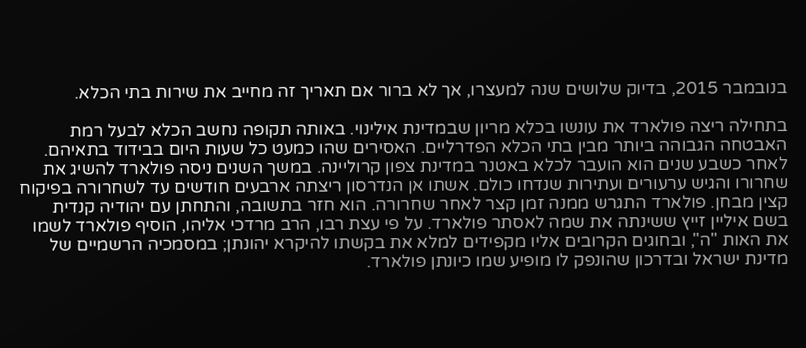בנובמבר 2015, בדיוק שלושים שנה למעצרו, אך לא ברור אם תאריך זה מחייב את שירות בתי הכלא.

בתחילה ריצה פולארד את עונשו בכלא מריון שבמדינת אילינוי. באותה תקופה נחשב הכלא לבעל רמת האבטחה הגבוהה ביותר מבין בתי הכלא הפדרליים. האסירים שהו כמעט כל שעות היום בבידוד בתאיהם. לאחר כשבע שנים הוא הועבר לכלא באטנר במדינת צפון קרוליינה. במשך השנים ניסה פולארד להשיג את שחרורו והגיש ערעורים ועתירות שנדחו כולם. אשתו אן הנדרסון ריצתה ארבעים חודשים עד לשחרורה בפיקוח קצין מבחן. פולארד התגרש ממנה זמן קצר לאחר שחרורה. הוא חזר בתשובה, והתחתן עם יהודיה קנדית בשם איליין זייץ ששינתה את שמה לאסתר פולארד. על פי עצת רבו, הרב מרדכי אליהו, הוסיף פולארד לשמו את האות "ה", ובחוגים הקרובים אליו מקפידים למלא את בקשתו להיקרא יהונתן; במסמכיה הרשמיים של מדינת ישראל ובדרכון שהונפק לו מופיע שמו כיונתן פולארד.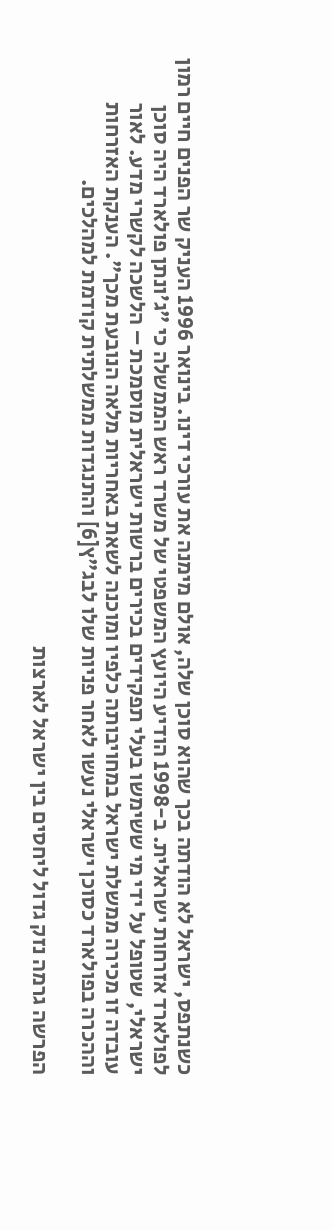כשנתפס, ישראל לא הודתה בכך שהוא סוכן שלה, אולם מימנה את עורכי דינו. בינואר 1996 העניק שר הפנים חיים רמון לפולארד אזרחות ישראלית. ב-1998 הודיע היועץ המשפטי של משרד ראש הממשלה כי "ג’ונתן פולארד היה סוכן ישראלי, שטופל על ידי מי ששימשו בעלי תפקידים בכירים ברשות ישראלית מוסמכת – הלשכה לקשרי מדע. לאור עובדה זו מכירה ממשלת ישראל במחויבותה כלפיו ומוכנה לשאת באחריות מלאה הנובעת מכך". הענקת האזרחות וההכרה בפולארד כסוכן ישראלי נעשו לאחר פניות שלו לבג"ץ[6] והתנגדות ממשלתית קודמת למהלכים.

הפרשה גרמה נזק גדול ליחסים בין ישראל לארצות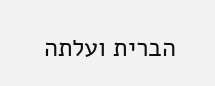הברית ועלתה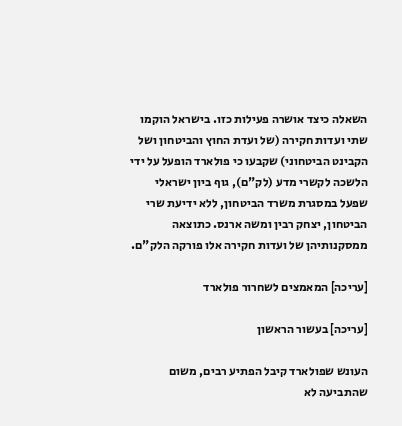השאלה כיצד אושרה פעילות כזו. בישראל הוקמו שתי ועדות חקירה (של ועדת החוץ והביטחון ושל הקבינט הביטחוני) שקבעו כי פולארד הופעל על ידי הלשכה לקשרי מדע (לק"ם), גוף ביון ישראלי שפעל במסגרת משרד הביטחון, ללא ידיעת שרי הביטחון, יצחק רבין ומשה ארנס. כתוצאה ממסקנותיהן של ועדות חקירה אלו פורקה הלק"ם.

[עריכה] המאמצים לשחרור פולארד

[עריכה] בעשור הראשון

העונש שפולארד קיבל הפתיע רבים, משום שהתביעה לא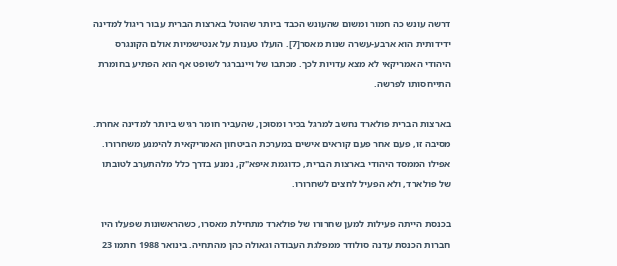דרשה עונש כה חמור ומשום שהעונש הכבד ביותר שהוטל בארצות הברית עבור ריגול למדינה ידידותית הוא ארבע-עשרה שנות מאסר[7]. הועלו טענות על אנטישמיות אולם הקונגרס היהודי האמריקאי לא מצא עדויות לכך. מכתבו של ויינברגר לשופט אף הוא הפתיע בחומרת התייחסותו לפרשה.

בארצות הברית פולארד נחשב למרגל בכיר ומסוכן, שהעביר חומר רגיש ביותר למדינה אחרת. מסיבה זו, פעם אחר פעם קוראים אישים במערכת הביטחון האמריקאית להימנע משחרורו. אפילו הממסד היהודי בארצות הברית, כדוגמת איפא"ק, נמנע בדרך כלל מלהתערב לטובתו של פולארד, ולא הפעיל לחצים לשחרורו.

בכנסת הייתה פעילות למען שחרורו של פולארד מתחילת מאסרו, כשהראשונות שפעלו היו חברות הכנסת עדנה סולודר ממפלגת העבודה וגאולה כהן מהתחיה. בינואר 1988 חתמו 23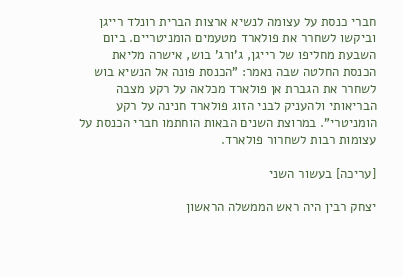חברי כנסת על עצומה לנשיא ארצות הברית רונלד רייגן וביקשו לשחרר את פולארד מטעמים הומניטריים. ביום השבעת מחליפו של רייגן, ג'ורג' בוש, אישרה מליאת הכנסת החלטה שבה נאמר: "הכנסת פונה אל הנשיא בוש לשחרר את הגברת אן פולארד מכלאה על רקע מצבה הבריאותי ולהעניק לבני הזוג פולארד חנינה על רקע הומניטרי". במרוצת השנים הבאות הוחתמו חברי הכנסת על עצומות רבות לשחרור פולארד.

[עריכה] בעשור השני

יצחק רבין היה ראש הממשלה הראשון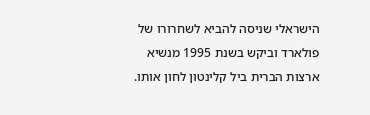הישראלי שניסה להביא לשחרורו של פולארד וביקש בשנת 1995 מנשיא ארצות הברית ביל קלינטון לחון אותו.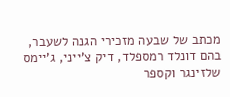מכתב של שבעה מזכירי הגנה לשעבר, בהם דונלד רמספלד, דיק צ'ייני, ג'יימס שלזינגר וקספר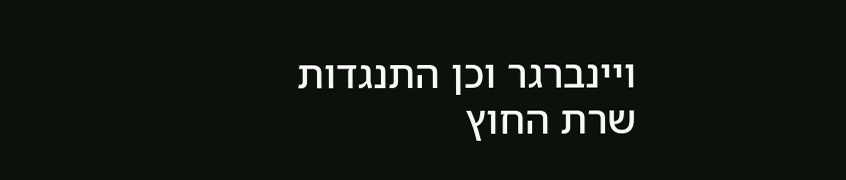ויינברגר וכן התנגדות שרת החוץ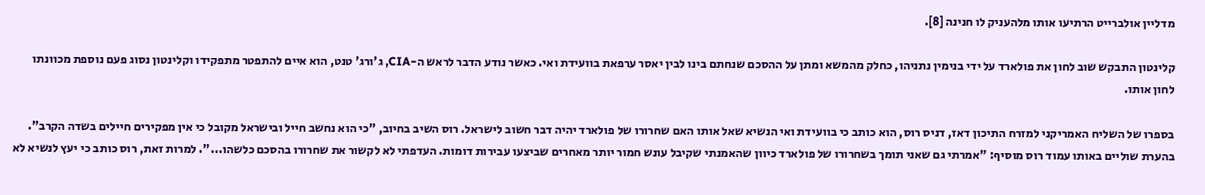מדליין אולברייט הרתיעו אותו מלהעניק לו חנינה [8].

קלינטון התבקש שוב לחון את פולארד על ידי בנימין נתניהו, כחלק מהמשא ומתן על ההסכם שנחתם בינו לבין יאסר ערפאת בוועידת ואי. כאשר נודע הדבר לראש ה-CIA, ג'ורג' טנט, הוא איים להתפטר מתפקידו וקלינטון נסוג פעם נוספת מכוונתו לחון אותו.

בספרו של השליח האמריקני למזרח התיכון דאז, דניס רוס, הוא כותב כי בוועידת ואי הנשיא שאל אותו האם שחרורו של פולארד יהיה דבר חשוב לישראל. רוס השיב בחיוב, "כי הוא נחשב חייל ובישראל מקובל כי אין מפקירים חיילים בשדה הקרב". בהערת שוליים באותו עמוד רוס מוסיף: "אמרתי גם שאני תומך בשחרורו של פולארד כיוון שהאמנתי שקיבל עונש חמור יותר מאחרים שביצעו עבירות דומות. העדפתי לא לקשור את שחרורו בהסכם כלשהו...". למרות זאת, רוס כותב כי יעץ לנשיא לא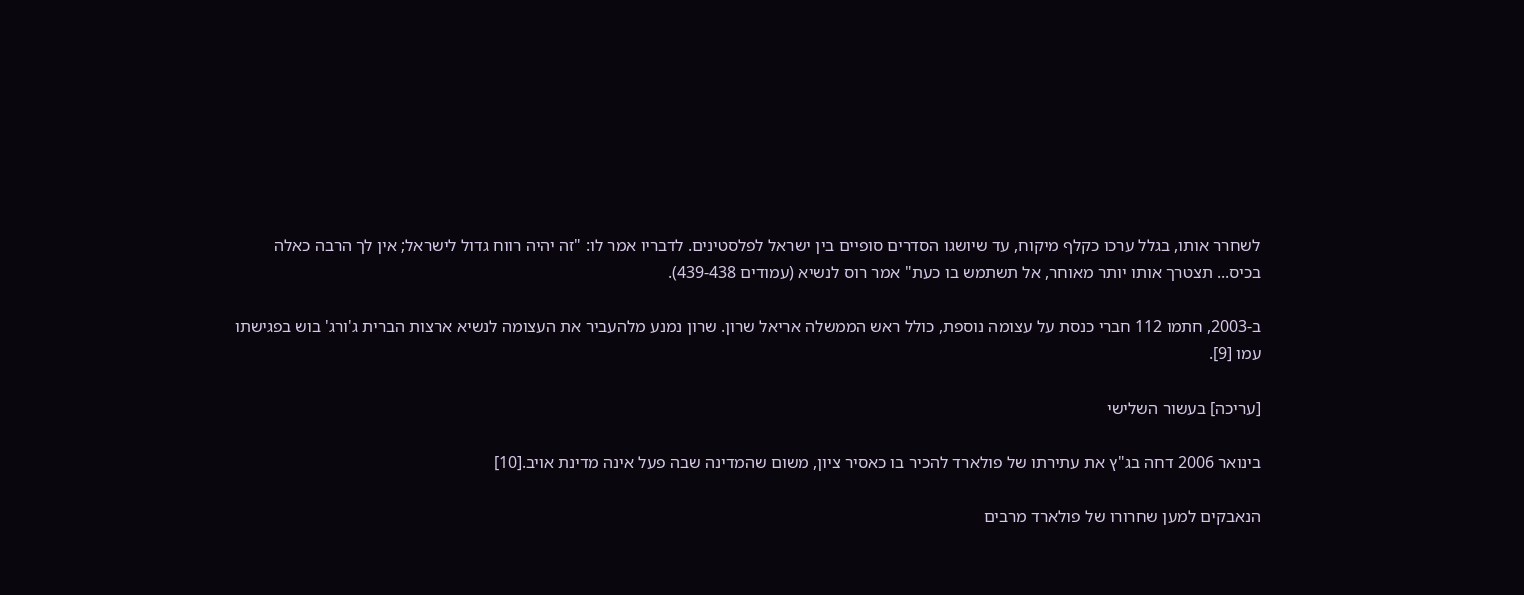לשחרר אותו, בגלל ערכו כקלף מיקוח, עד שיושגו הסדרים סופיים בין ישראל לפלסטינים. לדבריו אמר לו: "זה יהיה רווח גדול לישראל; אין לך הרבה כאלה בכיס... תצטרך אותו יותר מאוחר, אל תשתמש בו כעת" אמר רוס לנשיא (עמודים 439-438).

ב-2003, חתמו 112 חברי כנסת על עצומה נוספת, כולל ראש הממשלה אריאל שרון. שרון נמנע מלהעביר את העצומה לנשיא ארצות הברית ג'ורג' בוש בפגישתו עמו [9].

[עריכה] בעשור השלישי

בינואר 2006 דחה בג"ץ את עתירתו של פולארד להכיר בו כאסיר ציון, משום שהמדינה שבה פעל אינה מדינת אויב.[10]

הנאבקים למען שחרורו של פולארד מרבים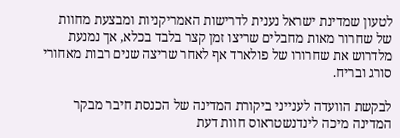לטעון שמדינת ישראל נענית לדרישות האמריקניות ומבצעת מחוות של שחרור מאות מחבלים שריצו זמן קצר בלבד בכלא, אך נמנעת מלדרוש את שחרורו של פולארד אף לאחר שריצה שנים רבות מאחורי סורג ובריח.

לבקשת הוועדה לענייני ביקורת המדינה של הכנסת חיבר מבקר המדינה מיכה לינדנשטראוס חוות דעת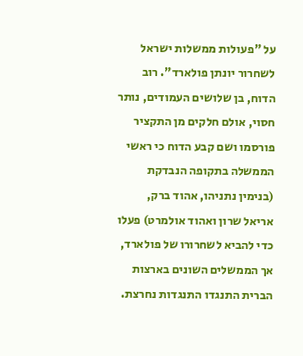על "פעולות ממשלות ישראל לשחרור יונתן פולארד". רוב הדוח, בן שלושים העמודים, נותר חסוי, אולם חלקים מן התקציר פורסמו ושם קבע הדוח כי ראשי הממשלה בתקופה הנבדקת (בנימין נתניהו, אהוד ברק, אריאל שרון ואהוד אולמרט) פעלו כדי להביא לשחרורו של פולארד, אך הממשלים השונים בארצות הברית התנגדו התנגדות נחרצת.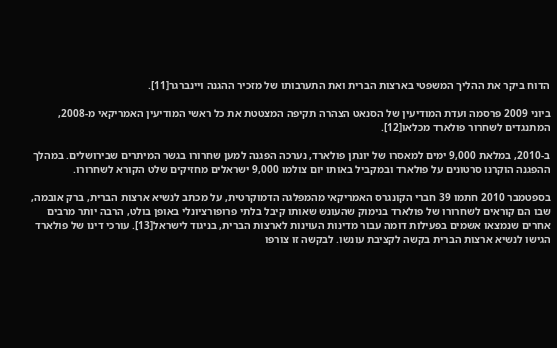הדוח ביקר את ההליך המשפטי בארצות הברית ואת התערבותו של מזכיר ההגנה ויינברגר[11].

ביוני 2009 פרסמה ועדת המודיעין של הסנאט הצהרה תקיפה המצטטת את כל ראשי המודיעין האמריקאי מ-2008, המתנגדים לשחרור פולארד מכלאו[12].

ב-2010, במלאת 9,000 ימים למאסרו של יונתן פולארד, נערכה הפגנה למען שחרורו בגשר המיתרים שבירושלים. במהלך ההפגנה הוקרנו סרטונים על פולארד ובמקביל באותו יום צולמו 9,000 ישראלים מחזיקים שלט הקורא לשחרורו.

בספטמבר 2010 חתמו 39 חברי הקונגרס האמריקאי מהמפלגה הדמוקרטית, על מכתב לנשיא ארצות הברית, ברק אובמה, שבו הם קוראים לשחרורו של פולארד בנימוק שהעונש שאותו קיבל בלתי פרופורציונלי באופן בולט, הרבה יותר מרבים אחרים שנמצאו אשמים בפעילות דומה עבור מדינות העוינות לארצות הברית, בניגוד לישראל[13]. עורכי דינו של פולארד הגישו לנשיא ארצות הברית בקשה לקציבת עונשו. לבקשה זו צורפו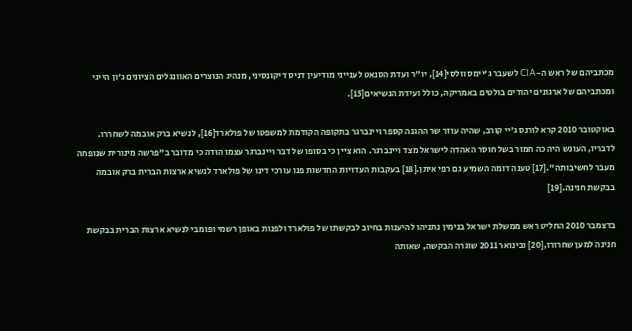מכתביהם של ראש ה-CIA לשעבר ג'יימס וולסי[14], יו"ר ועדת הסנאט לענייני מודיעין דניס דיקונסיני, מנהיג הנוצרים האוונגלים הציונים ג'ון הייגי ומכתביהם של ארגונים יהודים בולטים באמריקה, כולל ועידת הנשיאים[15].

באוקטובר 2010 קרא לורנס ג'יי קורב, שהיה עוזר שר ההגנה קספר ויינברגר בתקופה הקודמת למשפטו של פולארד[16], לנשיא ברק אובמה לשחררו. לדבריו, העונש היה כה חמור בשל חוסר האהדה לישראל מצד ויינברגר. הוא ציין כי בסופו של דבר ויינברגר עצמו הודה כי מדובר ב"פרשה מינורית שנופחה מעבר לחשיבותה".[17] טענה דומה השמיע גם רפי איתן.[18] בעקבות העדויות החדשות פנו עורכי דינו של פולארד לנשיא ארצות הברית ברק אובמה בבקשת חנינה.[19]

בדצמבר 2010 החליט ראש ממשלת ישראל בנימין נתניהו להיענות בחיוב לבקשתו של פולארד ולפנות באופן רשמי ופומבי לנשיא ארצות הברית בבקשת חנינה למען שחרורו,[20] ובינואר 2011 שוגרה הבקשה, שאותה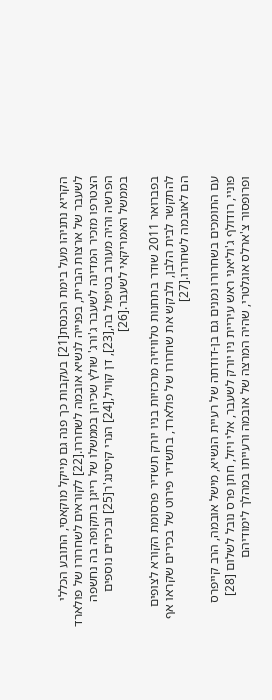הקריא נתניהו מעל בימת הכנסת[21] בעקבות כך פנה גם מייקל מוקאסי, התובע הכללי לשעבר של ארצות הברית, בפנייה לנשיא אובמה לשחררו.[22] לקוראים לשחרורו של פולארד הצטרפו מזכיר המדינה לשעבר ג'ורג' שולץ שכיהן בממשלו של רייגן בתקופה בה נחשפה הפרשה והיה מעורב בטיפול בה,[23], דן קוויל,[24] הנרי קיסינג'ר[25] ובכירים נוספים בממשל האמריקאי לשעבר.[26]

בפברואר 2011 שודר בתחנות טלוויזיה מרכזיות בניו יורק תשדיר פרסומת הקורא לצופים להתקשר לבית הלבן, ולבקש את שחרורו של פולארד, בתשדיר פירוט של בכירים שקראו אף הם לאובמה לשחררו.[27]

עם התומכים בשחרורו נמנים גם בן-דודתה של רעיית הנשיא, מישל אובמה, הרב קייפרס פוניי, רודולף ג'וליאני ראש עיריית ניו יורק לשעבר, אלי ויזל, חתן פרס נובל לשלום [28] ופרופסור צ'ארלס אוגלטרי, שהיה המרצה של אובמה ורעייתו במהלך לימודיהם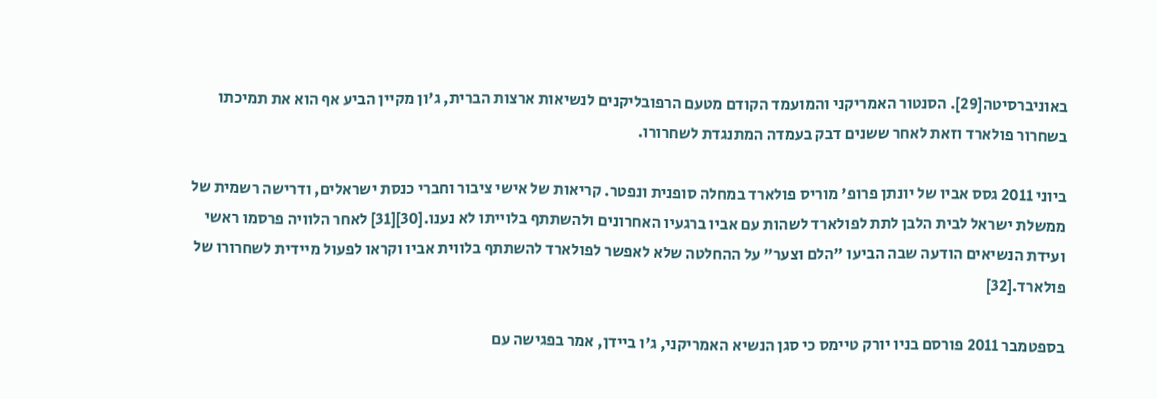באוניברסיטה[29]. הסנטור האמריקני והמועמד הקודם מטעם הרפובליקנים לנשיאות ארצות הברית, ג'ון מקיין הביע אף הוא את תמיכתו בשחרור פולארד וזאת לאחר ששנים דבק בעמדה המתנגדת לשחרורו.

ביוני 2011 גסס אביו של יונתן פרופ' מוריס פולארד במחלה סופנית ונפטר. קריאות של אישי ציבור וחברי כנסת ישראלים, ודרישה רשמית של ממשלת ישראל לבית הלבן לתת לפולארד לשהות עם אביו ברגעיו האחרונים ולהשתתף בלוייתו לא נענו.[30][31] לאחר הלוויה פרסמו ראשי ועידת הנשיאים הודעה שבה הביעו "הלם וצער" על ההחלטה שלא לאפשר לפולארד להשתתף בלווית אביו וקראו לפעול מיידית לשחרורו של פולארד.[32]

בספטמבר 2011 פורסם בניו יורק טיימס כי סגן הנשיא האמריקני, ג'ו ביידן, אמר בפגישה עם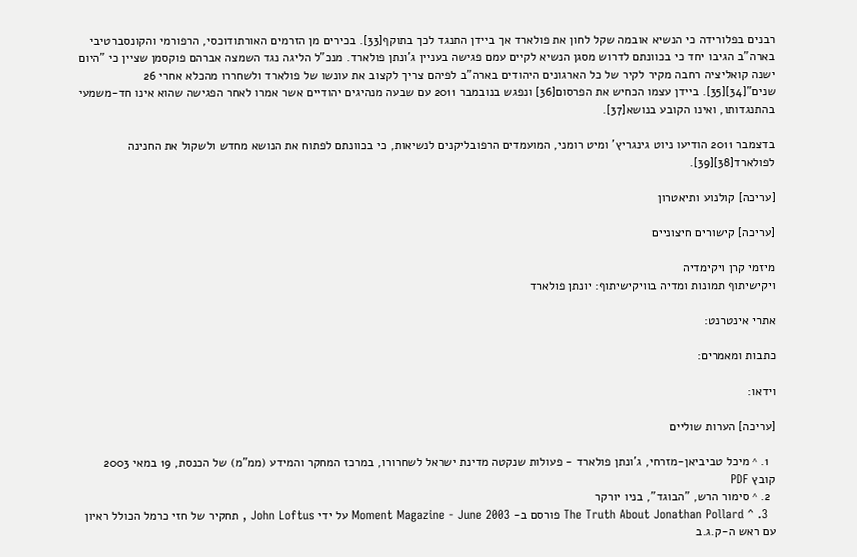רבנים בפלורידה כי הנשיא אובמה שקל לחון את פולארד אך ביידן התנגד לכך בתוקף[33]. בכירים מן הזרמים האורתודוכסי, הרפורמי והקונסברטיבי בארה"ב הגיבו יחד כי בכוונתם לדרוש מסגן הנשיא לקיים עמם פגישה בעניין ג'ונתן פולארד. מנכ"ל הליגה נגד השמצה אברהם פוקסמן שציין כי "היום ישנה קואליציה רחבה מקיר לקיר של כל הארגונים היהודים בארה"ב לפיהם צריך לקצוב את עונשו של פולארד ולשחררו מהכלא אחרי 26 שנים"[34][35]. ביידן עצמו הכחיש את הפרסום[36] ונפגש בנובמבר 2011 עם שבעה מנהיגים יהודיים אשר אמרו לאחר הפגישה שהוא אינו חד-משמעי בהתנגדותו, ואינו הקובע בנושא[37].

בדצמבר 2011 הודיעו ניוט גינגריץ' ומיט רומני, המועמדים הרפובליקנים לנשיאות, כי בכוונתם לפתוח את הנושא מחדש ולשקול את החנינה לפולארד[38][39].

[עריכה] קולנוע ותיאטרון

[עריכה] קישורים חיצוניים

מיזמי קרן ויקימדיה
ויקישיתוף תמונות ומדיה בוויקישיתוף: יונתן פולארד

אתרי אינטרנט:

כתבות ומאמרים:

וידאו:

[עריכה] הערות שוליים

  1. ^ מיכל טביביאן-מזרחי, ג'ונתן פולארד - פעולות שנקטה מדינת ישראל לשחרורו, במרכז המחקר והמידע (ממ"מ) של הכנסת, 19 במאי 2003 קובץ PDF
  2. ^ סימור הרש, "הבוגד", בניו יורקר
  3. ^ The Truth About Jonathan Pollard פורסם ב- Moment Magazine - June 2003 על ידי John Loftus , תחקיר של חזי כרמל הכולל ראיון עם ראש ה-ק.ג.ב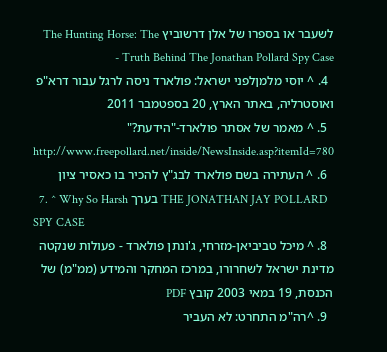לשעבר או בספרו של אלן דרשוביץ The Hunting Horse: The Truth Behind The Jonathan Pollard Spy Case -
  4. ^ יוסי מלמןלפני ישראל: פולארד ניסה לרגל עבור דרא"פ ואוסטרליה, באתר הארץ, 20 בספטמבר 2011
  5. ^ מאמר של אסתר פולארד-"הידעת?" http://www.freepollard.net/inside/NewsInside.asp?itemId=780
  6. ^ העתירה בשם פולארד לבג"ץ להכיר בו כאסיר ציון
  7. ^ Why So Harsh בערך THE JONATHAN JAY POLLARD SPY CASE
  8. ^ מיכל טביביאן-מזרחי, ג'ונתן פולארד - פעולות שנקטה מדינת ישראל לשחרורו, במרכז המחקר והמידע (ממ"מ) של הכנסת, 19 במאי 2003 קובץ PDF
  9. ^רה"מ התחרט: לא העביר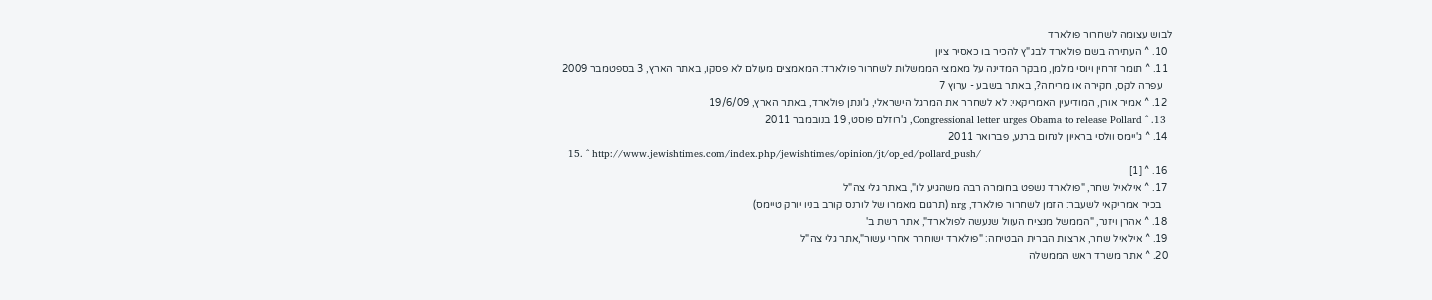לבוש עצומה לשחרור פולארד
  10. ^ העתירה בשם פולארד לבג"ץ להכיר בו כאסיר ציון
  11. ^ תומר זרחין ויוסי מלמן, מבקר המדינה על מאמצי הממשלות לשחרור פולארד: המאמצים מעולם לא פסקו, באתר הארץ, 3 בספטמבר 2009
    עפרה לקס, חקירה או מריחה?, באתר בשבע - ערוץ 7
  12. ^ אמיר אורן, המודיעין האמריקאי: לא לשחרר את המרגל הישראלי, ג'ונתן פולארד, באתר הארץ, 19/6/09
  13. ^ Congressional letter urges Obama to release Pollard, ג'רוזלם פוסט, 19 בנובמבר 2011
  14. ^ ג'יימס וולסי בראיון לנחום ברנע, פברואר 2011
  15. ^ http://www.jewishtimes.com/index.php/jewishtimes/opinion/jt/op_ed/pollard_push/
  16. ^ [1]
  17. ^ אילאיל שחר, "פולארד נשפט בחומרה רבה משהגיע לו", באתר גלי צה"ל
    בכיר אמריקאי לשעבר: הזמן לשחרור פולארד, nrg (תרגום מאמרו של לורנס קורב בניו יורק טיימס)
  18. ^ אהרן ויזנר, "הממשל מנציח העוול שנעשה לפולארד", אתר רשת ב'
  19. ^ אילאיל שחר, ארצות הברית הבטיחה: "פולארד ישוחרר אחרי עשור",אתר גלי צה"ל
  20. ^ אתר משרד ראש הממשלה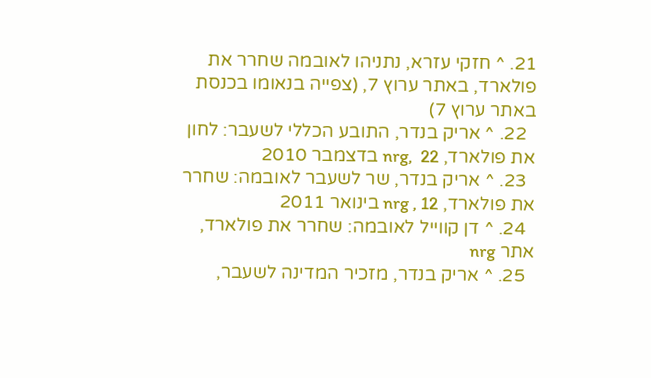21. ^ חזקי עזרא, נתניהו לאובמה שחרר את פולארד, באתר ערוץ 7, (צפייה בנאומו בכנסת באתר ערוץ 7)
  22. ^ אריק בנדר, התובע הכללי לשעבר: לחון את פולארד, nrg,  22 בדצמבר 2010
  23. ^ אריק בנדר, שר לשעבר לאובמה: שחרר את פולארד, nrg , 12 בינואר 2011
  24. ^ דן קווייל לאובמה: שחרר את פולארד, אתר nrg
  25. ^ אריק בנדר, מזכיר המדינה לשעבר,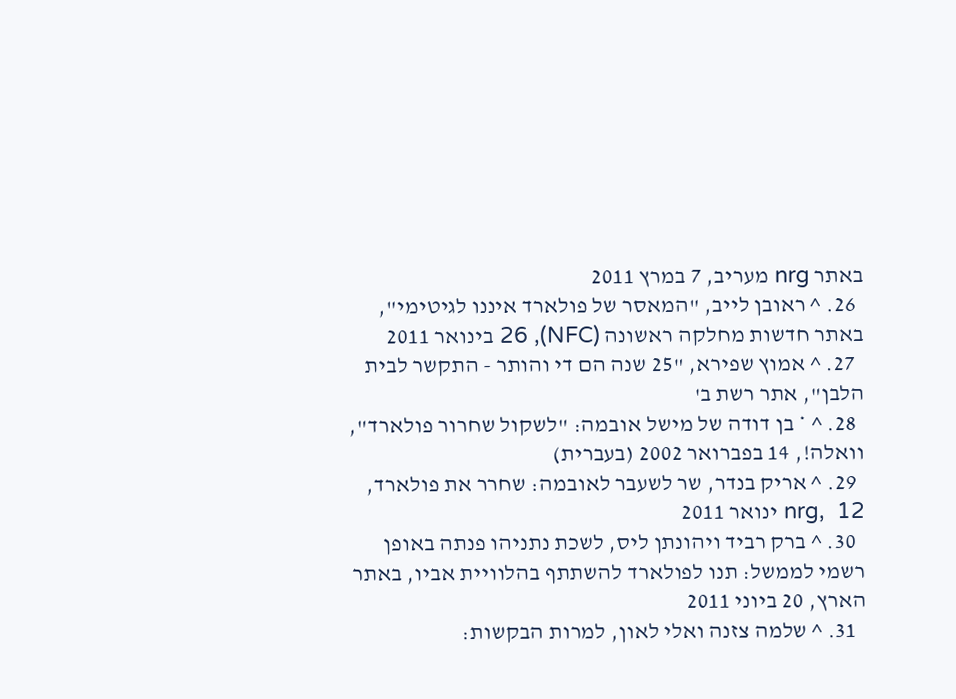באתר nrg מעריב, 7 במרץ 2011
  26. ^ ראובן לייב, "המאסר של פולארד איננו לגיטימי", באתר חדשות מחלקה ראשונה (NFC), 26 בינואר 2011
  27. ^ אמוץ שפירא, "25 שנה הם די והותר - התקשר לבית הלבן", אתר רשת ב'
  28. ^ * בן דודה של מישל אובמה: "לשקול שחרור פולארד", וואלה!, 14 בפברואר 2002 (בעברית)
  29. ^ אריק בנדר, שר לשעבר לאובמה: שחרר את פולארד, nrg,  12 ינואר 2011
  30. ^ ברק רביד ויהונתן ליס, לשכת נתניהו פנתה באופן רשמי לממשל: תנו לפולארד להשתתף בהלוויית אביו, באתר הארץ, 20 ביוני 2011
  31. ^ שלמה צזנה ואלי לאון, למרות הבקשות: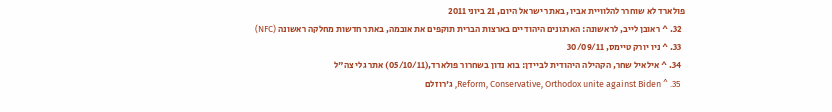פולארד לא שוחרר להלוויית אביו, באתר ישראל היום, 21 ביוני 2011
  32. ^ ראובן לייב, לראשונה: הארגונים היהודיים בארצות הברית תוקפים את אובמה, באתר חדשות מחלקה ראשונה (NFC)
  33. ^ ניו יורק טיימס, 30/09/11
  34. ^ אילאיל שחר, הקהילה היהודית לביידן: בוא נדון בשחרור פולארד,(05/10/11) אתר גלי צה"ל
  35. ^ Reform, Conservative, Orthodox unite against Biden, ג'רוזלם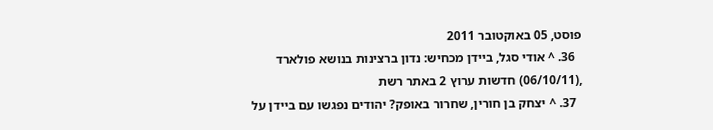פוסט, 05 באוקטובר 2011
  36. ^ אודי סגל, ביידן מכחיש: נדון ברצינות בנושא פולארד ,(06/10/11) חדשות ערוץ 2 באתר רשת
  37. ^ יצחק בן חורין, שחרור באופק? יהודים נפגשו עם ביידן על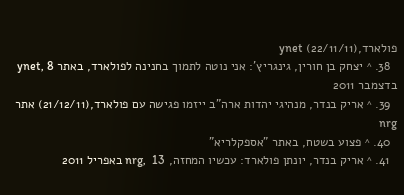פולארד,(22/11/11) ynet
  38. ^ יצחק בן חורין, גינגריץ': אני נוטה לתמוך בחנינה לפולארד, באתר ynet, 8 בדצמבר 2011
  39. ^ אריק בנדר, מנהיגי יהדות ארה"ב ייזמו פגישה עם פולארד,(21/12/11) אתר nrg
  40. ^ פצוע בשטח, באתר "אספקלריא"
  41. ^ אריק בנדר, יונתן פולארד: עכשיו המחזה, nrg,  13 באפריל 2011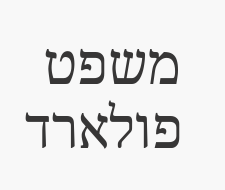משפט פולארד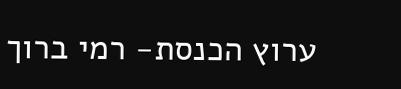ערוץ הכנסת- רמי ברוך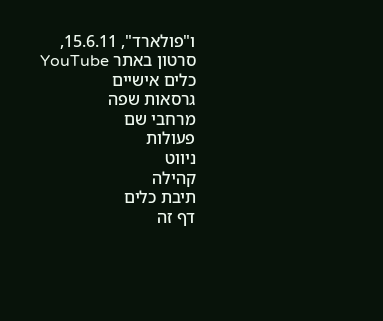ו"פולארד", 15.6.11, סרטון באתר YouTube
כלים אישיים
גרסאות שפה
מרחבי שם
פעולות
ניווט
קהילה
תיבת כלים
דף זה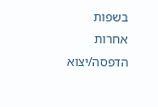בשפות אחרות
הדפסה/יצוא